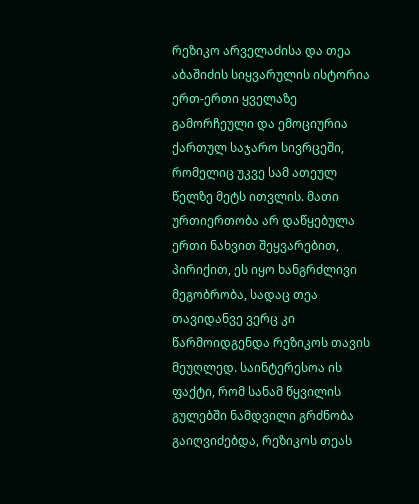რეზიკო არველაძისა და თეა აბაშიძის სიყვარულის ისტორია ერთ-ერთი ყველაზე გამორჩეული და ემოციურია ქართულ საჯარო სივრცეში, რომელიც უკვე სამ ათეულ წელზე მეტს ითვლის. მათი ურთიერთობა არ დაწყებულა ერთი ნახვით შეყვარებით, პირიქით, ეს იყო ხანგრძლივი მეგობრობა, სადაც თეა თავიდანვე ვერც კი წარმოიდგენდა რეზიკოს თავის მეუღლედ. საინტერესოა ის ფაქტი, რომ სანამ წყვილის გულებში ნამდვილი გრძნობა გაიღვიძებდა, რეზიკოს თეას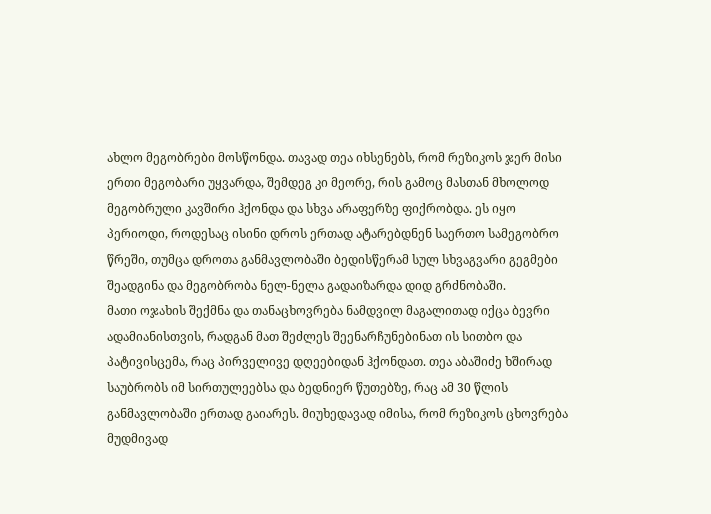ახლო მეგობრები მოსწონდა. თავად თეა იხსენებს, რომ რეზიკოს ჯერ მისი ერთი მეგობარი უყვარდა, შემდეგ კი მეორე, რის გამოც მასთან მხოლოდ მეგობრული კავშირი ჰქონდა და სხვა არაფერზე ფიქრობდა. ეს იყო პერიოდი, როდესაც ისინი დროს ერთად ატარებდნენ საერთო სამეგობრო წრეში, თუმცა დროთა განმავლობაში ბედისწერამ სულ სხვაგვარი გეგმები შეადგინა და მეგობრობა ნელ-ნელა გადაიზარდა დიდ გრძნობაში.
მათი ოჯახის შექმნა და თანაცხოვრება ნამდვილ მაგალითად იქცა ბევრი ადამიანისთვის, რადგან მათ შეძლეს შეენარჩუნებინათ ის სითბო და პატივისცემა, რაც პირველივე დღეებიდან ჰქონდათ. თეა აბაშიძე ხშირად საუბრობს იმ სირთულეებსა და ბედნიერ წუთებზე, რაც ამ 30 წლის განმავლობაში ერთად გაიარეს. მიუხედავად იმისა, რომ რეზიკოს ცხოვრება მუდმივად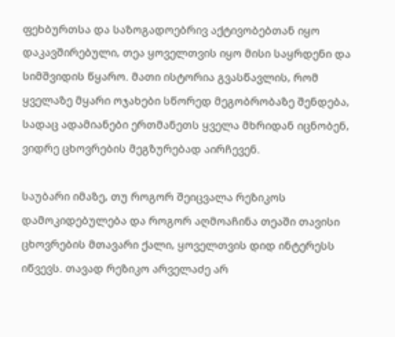ფეხბურთსა და საზოგადოებრივ აქტივობებთან იყო დაკავშირებული, თეა ყოველთვის იყო მისი საყრდენი და სიმშვიდის წყარო. მათი ისტორია გვასწავლის, რომ ყველაზე მყარი ოჯახები სწორედ მეგობრობაზე შენდება, სადაც ადამიანები ერთმანეთს ყველა მხრიდან იცნობენ, ვიდრე ცხოვრების მეგზურებად აირჩევენ.

საუბარი იმაზე, თუ როგორ შეიცვალა რეზიკოს დამოკიდებულება და როგორ აღმოაჩინა თეაში თავისი ცხოვრების მთავარი ქალი, ყოველთვის დიდ ინტერესს იწვევს. თავად რეზიკო არველაძე არ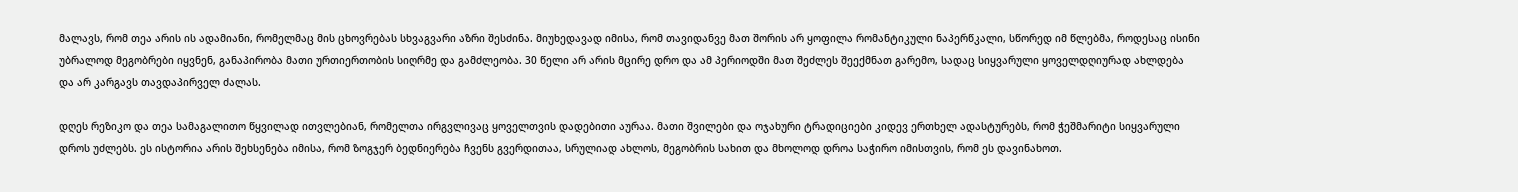მალავს, რომ თეა არის ის ადამიანი, რომელმაც მის ცხოვრებას სხვაგვარი აზრი შესძინა. მიუხედავად იმისა, რომ თავიდანვე მათ შორის არ ყოფილა რომანტიკული ნაპერწკალი, სწორედ იმ წლებმა, როდესაც ისინი უბრალოდ მეგობრები იყვნენ, განაპირობა მათი ურთიერთობის სიღრმე და გამძლეობა. 30 წელი არ არის მცირე დრო და ამ პერიოდში მათ შეძლეს შეექმნათ გარემო, სადაც სიყვარული ყოველდღიურად ახლდება და არ კარგავს თავდაპირველ ძალას.

დღეს რეზიკო და თეა სამაგალითო წყვილად ითვლებიან, რომელთა ირგვლივაც ყოველთვის დადებითი აურაა. მათი შვილები და ოჯახური ტრადიციები კიდევ ერთხელ ადასტურებს, რომ ჭეშმარიტი სიყვარული დროს უძლებს. ეს ისტორია არის შეხსენება იმისა, რომ ზოგჯერ ბედნიერება ჩვენს გვერდითაა, სრულიად ახლოს, მეგობრის სახით და მხოლოდ დროა საჭირო იმისთვის, რომ ეს დავინახოთ.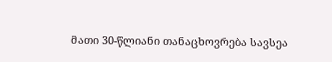მათი 30-წლიანი თანაცხოვრება სავსეა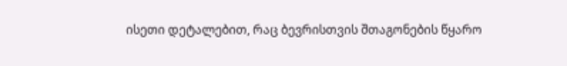ისეთი დეტალებით, რაც ბევრისთვის შთაგონების წყარო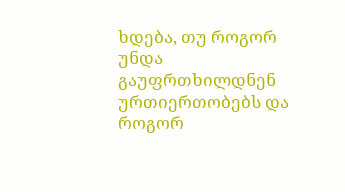ხდება, თუ როგორ უნდა გაუფრთხილდნენ ურთიერთობებს და როგორ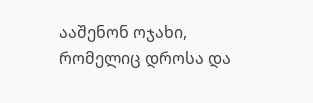ააშენონ ოჯახი, რომელიც დროსა და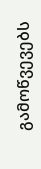გამოწვევებს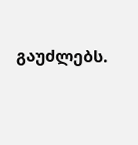გაუძლებს.